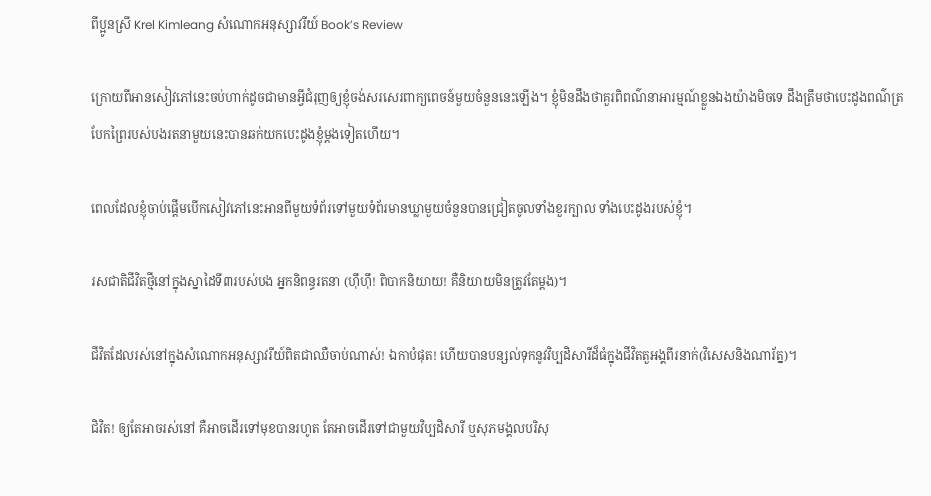ពីប្អូនស្រី Krel Kimleang សំណោកអនុស្សាវរីយ៍ Book’s Review

ក្រោយពីអានសៀវភៅនេះចប់ហាក់ដូចជាមានអ្វីជំរុញឲ្យខ្ញុំចង់សរសេរពាក្យពេចន៍មួយចំនួននេះឡើង។ ខ្ញុំមិនដឹងថាគួរពិពណ៌នាអារម្មណ៍ខ្លួនឯងយ៉ាងមិចទេ ដឹងត្រឹមថាបេះដូងពណ៌ត្របែកព្រៃរបស់បងរតនាមួយនេះបានឆក់យកបេះដូងខ្ញុំម្ដងទៀតហើយ។

ពេលដែលខ្ញុំចាប់ផ្ដើមបើកសៀវភៅនេះអានពីមួយទំព័រទៅមួយទំព័រមានឃ្លាមួយចំនួនបានជ្រៀតចូលទាំងខួរក្បាល ទាំងបេះដូងរបស់ខ្ញុំ។

រសជាតិជីវិតថ្មីនៅក្នុងស្នាដៃទី៣របស់បង អ្នកនិពន្ធរតនា (ហ៊ឹហ៊ឹ! ពិបាកនិយាយ! គឺនិយាយមិនត្រូវតែម្ដង)។

ជីវិតដែលរស់នៅក្នុងសំណោកអនុស្សាវរីយ៍ពិតជាឈឺចាប់ណាស់! ឯកាបំផុត! ហើយបានបន្សល់ទុកនូវវិប្បដិសារីដ៏ធំក្នុងជីវិតតួអង្គពីរនាក់(វិសេសនិងណារ័ត្ន)។

ជិវិត! ឲ្យតែអាចរស់នៅ គឺអាចដើរទៅមុខបានរហូត តែអាចដើរទៅជាមួយវិប្បដិសារី ឬសុភមង្គលបរិសុ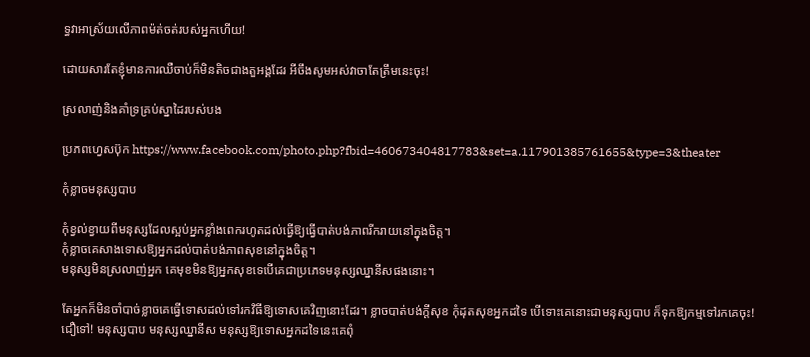ទ្ធវាអាស្រ័យលើភាពម៉ត់ចត់របស់អ្នកហើយ!

ដោយសារតែខ្ញុំមានការឈឺចាប់ក៏មិនតិចជាងតួអង្គដែរ អីចឹងសូមអស់វាចាតែត្រឹមនេះចុះ!

ស្រលាញ់និងគាំទ្រគ្រប់ស្នាដៃរបស់បង

ប្រភពហ្វេសប៊ុក https://www.facebook.com/photo.php?fbid=460673404817783&set=a.117901385761655&type=3&theater

កុំខ្លាចមនុស្សបាប

កុំខ្វល់ខ្វាយពីមនុស្សដែលស្អប់អ្នកខ្លាំងពេករហូតដល់ធ្វើឱ្យធ្វើបាត់បង់ភាពរីករាយនៅក្នុងចិត្ត។
កុំខ្លាចគេសាងទោសឱ្យអ្នកដល់បាត់បង់ភាពសុខនៅក្នុងចិត្ត។
មនុស្សមិនស្រលាញ់អ្នក គេមុខមិនឱ្យអ្នកសុខទេបើគេជាប្រភេទមនុស្សឈ្នានីសផងនោះ។

តែអ្នកក៏មិនចាំបាច់ខ្លាចគេធ្វើទោសដល់ទៅរកវិធីឱ្យទោសគេវិញនោះដែរ។ ខ្លាចបាត់បង់ក្តីសុខ កុំដុតសុខអ្នកដទៃ បើទោះគេនោះជាមនុស្សបាប ក៏ទុកឱ្យកម្មទៅរកគេចុះ!
ជឿទៅ! មនុស្សបាប មនុស្សឈ្នានីស មនុស្សឱ្យទោសអ្នកដទៃនេះគេពុំ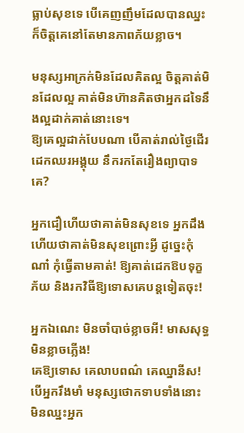ធ្លាប់សុខទេ បើគេញញឹមដែលបានឈ្នះក៏ចិត្តគេនៅតែមានភាពភ័យខ្លាច។

មនុស្សអាក្រក់មិនដែលគិតល្អ ចិត្តគាត់មិនដែលល្អ គាត់មិនហ៊ានគិតថាអ្នកដទៃនឹងល្អដាក់គាត់នោះទេ។
ឱ្យគេល្អដាក់បែបណា បើគាត់រាល់ថ្ងៃដើរដេកឈរអង្គុយ នឹករកតែរឿងព្យាបាទគេ?

អ្នកជឿហើយថាគាត់មិនសុខទេ អ្នកដឹងហើយថាគាត់មិនសុខព្រោះអ្វី ដូច្នេះកុំណា៎ កុំធ្វើតាមគាត់! ឱ្យគាត់ដេកឱបទុក្ខភ័យ និងរកវិធីឱ្យទោសគេបន្តទៀតចុះ!

អ្នកឯណេះ មិនចាំបាច់ខ្លាចអី! មាសសុទ្ធមិនខ្លាចភ្លើង!
គេឱ្យទោស គេលាបពណ៌ គេឈ្នានីស!
បើអ្នករឹងមាំ មនុស្សថោកទាបទាំងនោះមិនឈ្នះអ្នក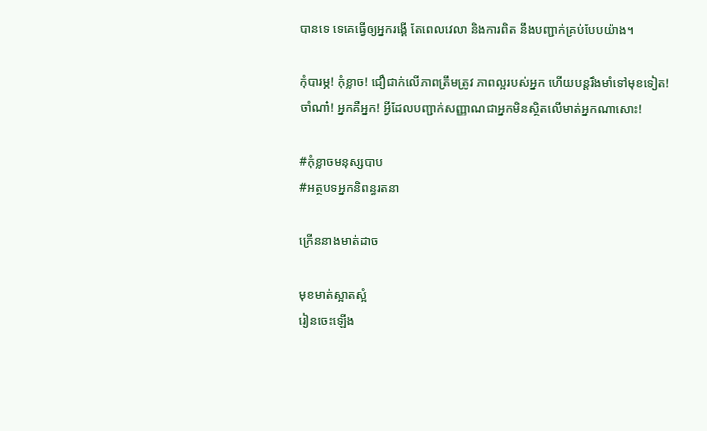បានទេ ទេគេធ្វើឲ្យអ្នករង្គើ តែពេលវេលា និងការពិត នឹងបញ្ជាក់គ្រប់បែបយ៉ាង។

កុំបារម្ភ! កុំខ្លាច! ជឿជាក់លើភាពត្រឹមត្រូវ ភាពល្អរបស់អ្នក ហើយបន្តរឹងមាំទៅមុខទៀត!
ចាំណា៎! អ្នកគឺអ្នក! អ្វីដែលបញ្ជាក់សញ្ញាណជាអ្នកមិនស្ថិតលើមាត់អ្នកណាសោះ!

#កុំខ្លាចមនុស្សបាប
#អត្ថបទអ្នកនិពន្ធរតនា

ក្រើននាងមាត់ដាច

មុខមាត់ស្អាតស្អំ
រៀនចេះឡើង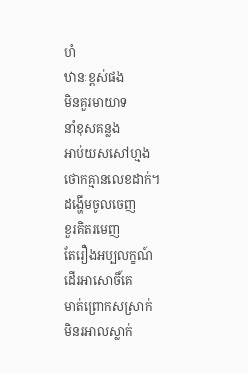ហំ
ឋានៈខ្ពស់ផង
មិនគួរមាយាទ
នាំខុសគន្លង
អាប់យសសៅហ្មង
ថោកគ្មានលេខដាក់។
ដង្ហើមចូលចេញ
ខួរគិតរមេញ
តែរឿងអប្បលក្ខណ៍
ដើរអាសោចិ៍គេ
មាត់ព្រោកសស្រាក់
មិនរអាលស្លាក់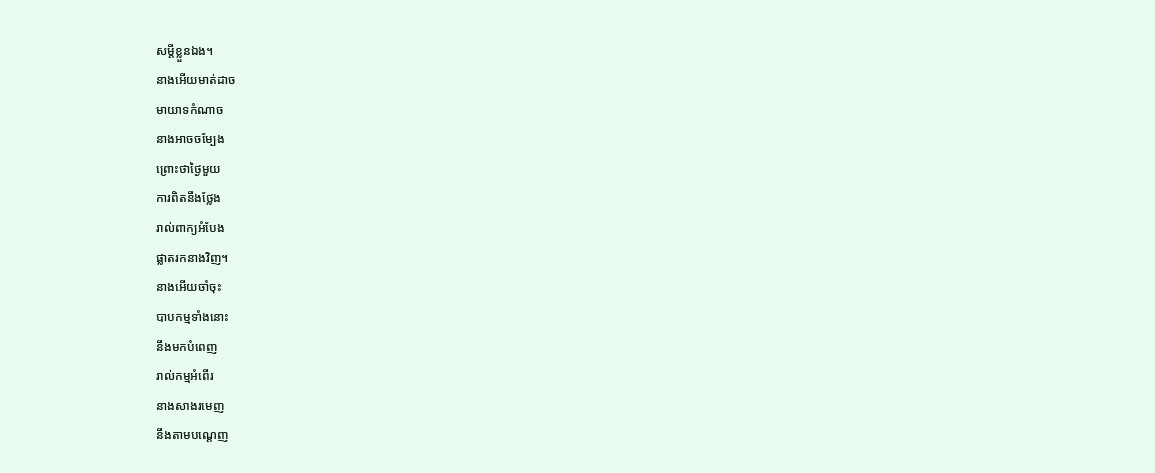សម្តីខ្លួនឯង។
នាងអើយមាត់ដាច
មាយាទកំណាច
នាងអាចចម្បែង
ព្រោះថាថ្ងៃមួយ
ការពិតនឹងថ្លែង
រាល់ពាក្យអំបែង
ផ្លាតរកនាងវិញ។
នាងអើយចាំចុះ
បាបកម្មទាំងនោះ
នឹងមកបំពេញ
រាល់កម្មអំពើរ
នាងសាងរមេញ
នឹងតាមបណ្តេញ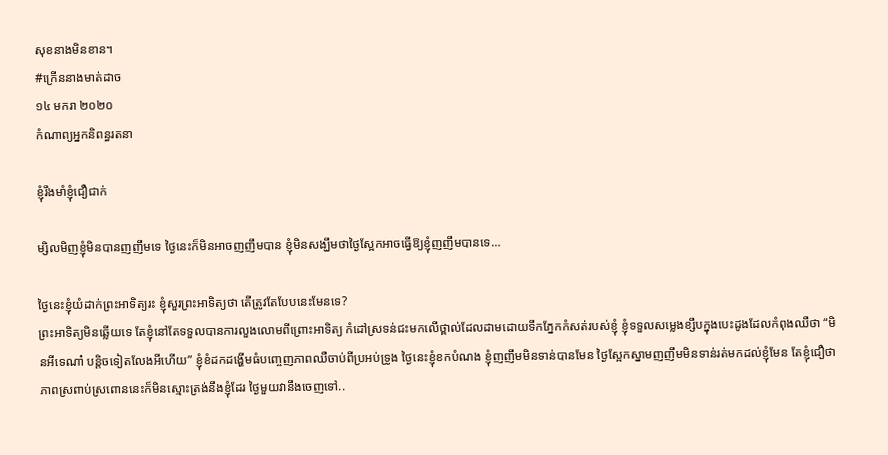សុខនាងមិនខាន។
#ក្រើននាងមាត់ដាច
១៤ មករា ២០២០
កំណាព្យអ្នកនិពន្ធរតនា

ខ្ញុំរឹងមាំខ្ញុំជឿជាក់

ម្សិលមិញខ្ញុំមិនបានញញឹមទេ ថ្ងៃនេះក៏មិនអាចញញឹមបាន ខ្ញុំមិនសង្ឃឹមថាថ្ងៃស្អែកអាចធ្វើឱ្យខ្ញុំញញឹមបានទេ…

ថ្ងៃនេះខ្ញុំយំដាក់ព្រះអាទិត្យរះ ខ្ញុំសួរព្រះអាទិត្យថា តើត្រូវតែបែបនេះមែនទេ?
ព្រះអាទិត្យមិនឆ្លើយទេ តែខ្ញុំនៅតែទទួលបានការលួងលោមពីព្រោះអាទិត្យ កំដៅស្រទន់ជះមកលើថ្ពាល់ដែលដាមដោយទឹកភ្នែកកំសត់របស់ខ្ញុំ ខ្ញុំទទួលសម្លេងខ្សឹបក្នុងបេះដូងដែលកំពុងឈឺថា “មិនអីទេណា៎ បន្តិចទៀតលែងអីហើយ” ខ្ញុំខំដកដង្ហើមធំបញ្ចេញភាពឈឺចាប់ពីប្រអប់ទ្រូង ថ្ងៃនេះខ្ញុំខកបំណង ខ្ញុំញញឹមមិនទាន់បានមែន ថ្ងៃស្អែកស្នាមញញឹមមិនទាន់រត់មកដល់ខ្ញុំមែន តែខ្ញុំជឿថាភាពស្រពាប់ស្រពោននេះក៏មិនស្មោះត្រង់នឹងខ្ញុំដែរ ថ្ងៃមួយវានឹងចេញទៅ..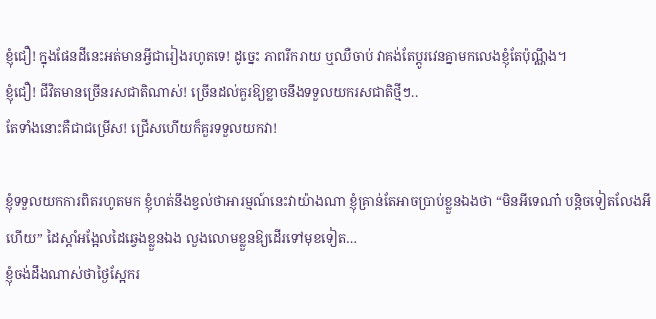ខ្ញុំជឿ! ក្នុងផែនដីនេះអត់មានអ្វីជារៀងរហូតទេ! ដូច្នេះ ភាពរីករាយ ឬឈឺចាប់ វាគង់តែប្តូរវេនគ្នាមកលេងខ្ញុំតែប៉ុណ្ណឹង។
ខ្ញុំជឿ! ជីវិតមានច្រើនរសជាតិណាស់! ច្រើនដល់គួរឱ្យខ្លាចនឹងទទួលយករសជាតិថ្មីៗ..
តែទាំងនោះគឺជាជម្រើស! ជ្រើសហើយក៏គួរទទួលយកវា!

ខ្ញុំទទួលយកការពិតរហូតមក ខ្ញុំហត់នឹងខ្វល់ថាអារម្មណ៍នេះវាយ៉ាងណា ខ្ញុំគ្រាន់តែអាចប្រាប់ខ្លួនឯងថា “មិនអីទេណា៎ បន្តិចទៀតលែងអីហើយ” ដៃស្តាំអង្អែលដៃឆ្វេងខ្លួនឯង លួងលោមខ្លួនឱ្យដើរទៅមុខទៀត…
ខ្ញុំចង់ដឹងណាស់ថាថ្ងៃស្អែករ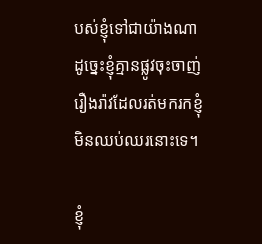បស់ខ្ញុំទៅជាយ៉ាងណា ដូច្នេះខ្ញុំគ្មានផ្លូវចុះចាញ់រឿងរ៉ាវដែលរត់មករកខ្ញុំមិនឈប់ឈរនោះទេ។

ខ្ញុំ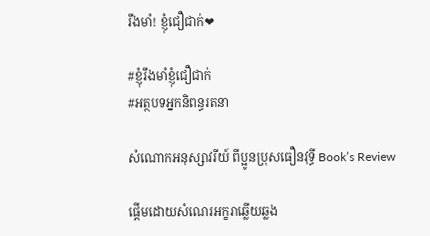រឹងមាំ! ខ្ញុំជឿជាក់❤

#ខ្ញុំរឹងមាំខ្ញុំជឿជាក់
#អត្ថបទអ្នកនិពន្ធរតនា

សំណោកអនុស្សាវរីយ៍ ពីប្អូនប្រុសធឿនវុទ្ធី Book’s Review

ផ្ដើមដោយសំណេរអក្ខរាឆ្លើយឆ្លង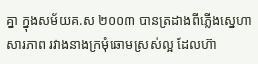គ្នា ក្នុងសម័យគ.ស ២០០៣ បានត្រដាងពីភ្លើងស្នេហាសារភាព រវាងនាងក្រមុំឆោមស្រស់ល្អ ដែលហ៊ា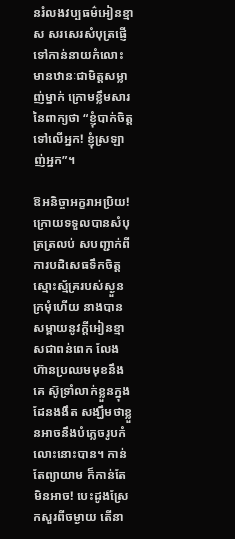នរំលងវប្បធម៌អៀនខ្មាស សរសេរសំបុត្រផ្ញើទៅកាន់នាយកំលោះមានឋានៈជាមិត្តសម្លាញ់ម្នាក់ ក្រោមខ្លឹមសារនៃពាក្យថា “ខ្ញុំបាក់ចិត្តទៅលើអ្នក! ខ្ញុំស្រឡាញ់អ្នក”។

ឱអនិច្ចាអក្ខរាអប្រិយ! ក្រោយទទួលបានសំបុត្រត្រលប់ សបញ្ជាក់ពីការបដិសេធទឹកចិត្តស្មោះស្ម័គ្ររបស់ស្ងួនក្រមុំហើយ នាងបានសម្ពាយនូវក្ដីអៀនខ្មាសជាពន់ពេក លែងហ៊ានប្រឈមមុខនឹងគេ ស៊ូទ្រាំលាក់ខ្លួនក្នុងដែនងងឹត សង្ឃឹមថាខ្លួនអាចនឹងបំភ្លេចរូបកំលោះនោះបាន។ កាន់តែព្យាយាម ក៏កាន់តែមិនអាច! បេះដូងស្រែកសួរពីចម្ងាយ តើនា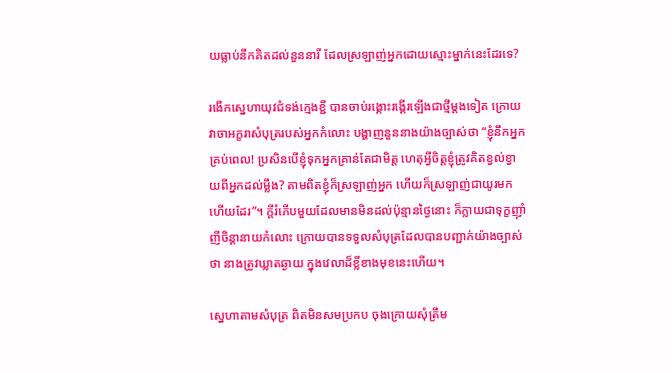យធ្លាប់នឹកគិតដល់នួននារី ដែលស្រឡាញ់អ្នកដោយស្មោះម្នាក់នេះដែរទេ?

រងើកស្នេហាយុវជំទង់ក្មេងខ្ជី បានចាប់រង្គោះរង្គើរឡើងជាថ្មីម្ដងទៀត ក្រោយវាចាអក្ខរាសំបុត្ររបស់អ្នកកំលោះ បង្ហាញនួននាងយ៉ាងច្បាស់ថា “ខ្ញុំនឹកអ្នកគ្រប់ពេល! ប្រសិនបើខ្ញុំទុកអ្នកគ្រាន់តែជាមិត្ត ហេតុអ្វីចិត្តខ្ញុំត្រូវគិតខ្វល់ខ្វាយពីអ្នកដល់ម្លឹង? តាមពិតខ្ញុំក៏ស្រឡាញ់អ្នក ហើយក៏ស្រឡាញ់ជាយូរមកហើយដែរ”។ ក្ដីរំភើបមួយដែលមានមិនដល់ប៉ុន្មានថ្ងៃនោះ ក៏ក្លាយជាទុក្ខញ៉ាំញីចិន្តានាយកំលោះ ក្រោយបានទទួលសំបុត្រដែលបានបញ្ជាក់យ៉ាងច្បាស់ថា នាងត្រូវឃ្លាតឆ្ងាយ ក្នុងវេលាដ៏ខ្លីខាងមុខនេះហើយ។

ស្នេហាតាមសំបុត្រ ពិតមិនសមប្រកប ចុងក្រោយសុំត្រឹម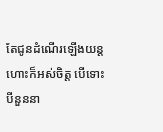តែជូនដំណើរឡើងយន្តហោះក៏អស់ចិត្ត បើទោះបីនួននា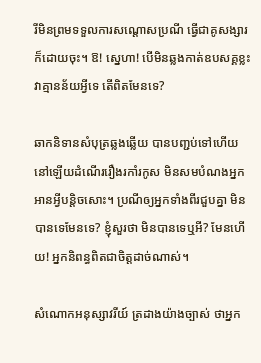រីមិនព្រមទទួលការសណ្ដោសប្រណី ធ្វើជាគូសង្សារក៏ដោយចុះ។ ឱ! ស្នេហា! បើមិនឆ្លងកាត់ឧបសគ្គខ្លះ វាគ្មានន័យអ្វីទេ តើពិតមែនទេ?

ឆាកនិទានសំបុត្រឆ្លងឆ្លើយ បានបញ្ជប់ទៅហើយ នៅឡើយដំណើររឿងរកាំរកូស មិនសមបំណងអ្នកអានអ្វីបន្តិចសោះ។ ប្រណីឲ្យអ្នកទាំងពីរជួបគ្នា មិនបានទេមែនទេ? ខ្ញុំសួរថា មិនបានទេឬអី? មែនហើយ! អ្នកនិពន្ធពិតជាចិត្តដាច់ណាស់។

សំណោកអនុស្សាវរីយ៍ ត្រដាងយ៉ាងច្បាស់ ថាអ្នក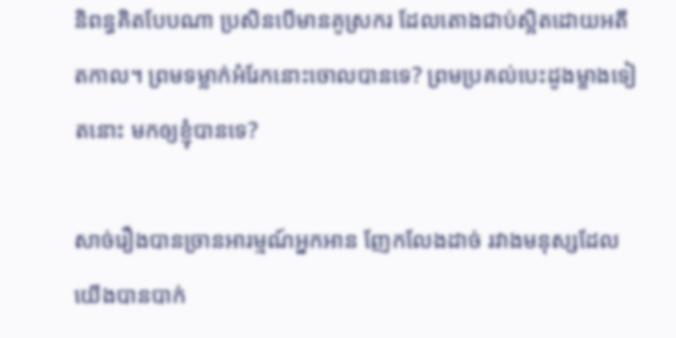និពន្ធគិតបែបណា ប្រសិនបើមានគូស្រករ ដែលតោងជាប់ស្អិតដោយអតីតកាល។ ព្រមទម្លាក់អំរែកនោះចោលបានទេ? ព្រមប្រគល់បេះដូងម្ខាងទៀតនោះ មកឲ្យខ្ញុំបានទេ?

សាច់រឿងបានច្រានអារម្មណ៍អ្នកអាន ញែកលែងដាច់ រវាងមនុស្សដែលយើងបានបាក់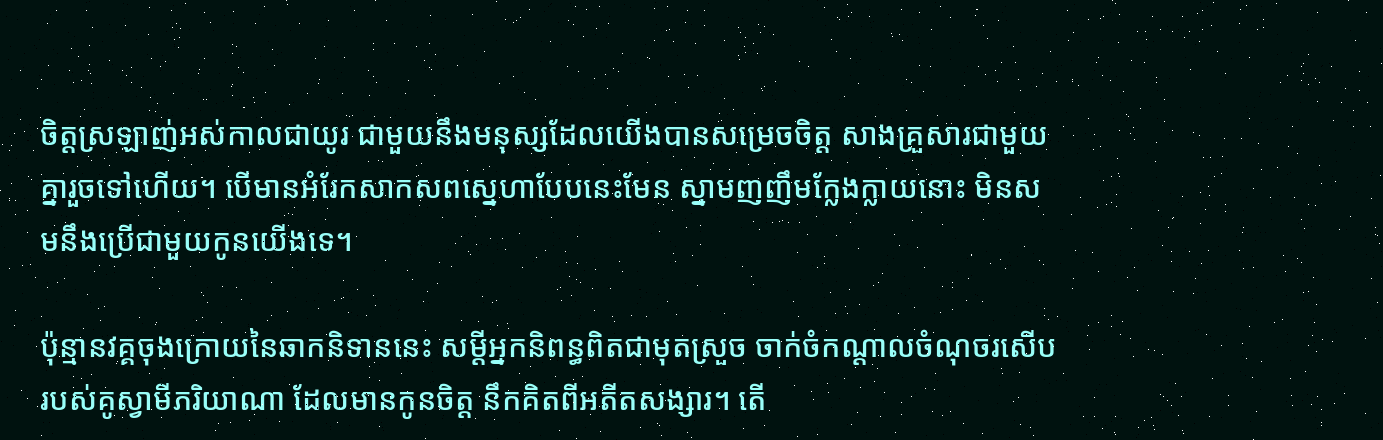ចិត្តស្រឡាញ់អស់កាលជាយូរ ជាមួយនឹងមនុស្សដែលយើងបានសម្រេចចិត្ត សាងគ្រួសារជាមួយគ្នារួចទៅហើយ។ បើមានអំរែកសាកសពស្នេហាបែបនេះមែន ស្នាមញញឹមក្លែងក្លាយនោះ មិនសមនឹងប្រើជាមួយកូនយើងទេ។

ប៉ុន្មានវគ្គចុងក្រោយនៃឆាកនិទាននេះ សម្ដីអ្នកនិពន្ធពិតជាមុតស្រួច ចាក់ចំកណ្ដាលចំណុចរសើបរបស់គូស្វាមីភរិយាណា ដែលមានកូនចិត្ត នឹកគិតពីអតីតសង្សារ។ តើ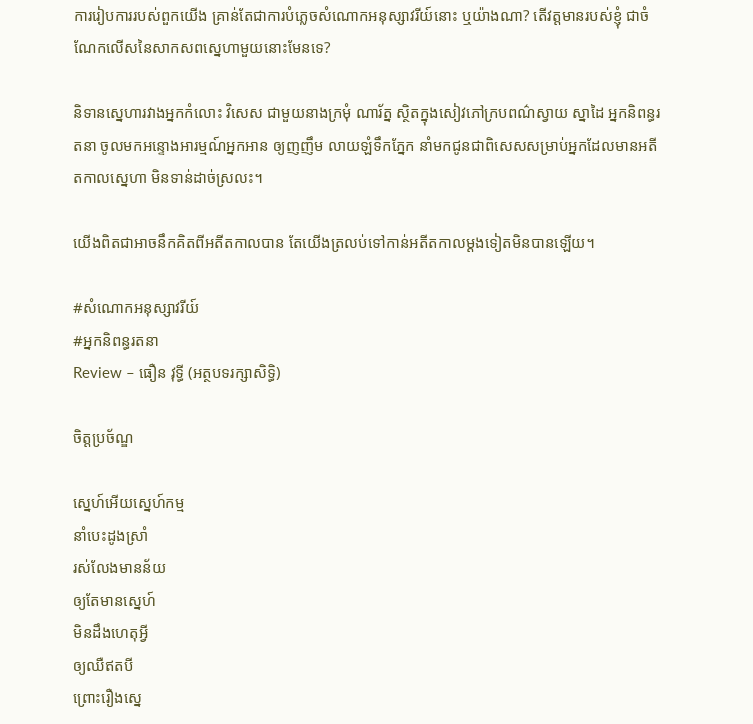ការរៀបការរបស់ពួកយើង គ្រាន់តែជាការបំភ្លេចសំណោកអនុស្សាវរីយ៍នោះ ឬយ៉ាងណា? តើវត្តមានរបស់ខ្ញុំ ជាចំណែកលើសនៃសាកសពស្នេហាមួយនោះមែនទេ?

និទានស្នេហារវាងអ្នកកំលោះ វិសេស ជាមួយនាងក្រមុំ ណារ័ត្ន ស្ថិតក្នុងសៀវភៅក្របពណ៌ស្វាយ ស្នាដៃ អ្នកនិពន្ធរតនា ចូលមកអន្ទោងអារម្មណ៍អ្នកអាន ឲ្យញញឹម លាយឡំទឹកភ្នែក នាំមកជូនជាពិសេសសម្រាប់អ្នកដែលមានអតីតកាលស្នេហា មិនទាន់ដាច់ស្រលះ។

យើងពិតជាអាចនឹកគិតពីអតីតកាលបាន តែយើងត្រលប់ទៅកាន់អតីតកាលម្ដងទៀតមិនបានឡើយ។

#សំណោកអនុស្សាវរីយ៍
#អ្នកនិពន្ធរតនា
Review – ធឿន វុទ្ធី (អត្ថបទរក្សាសិទ្ធិ)

ចិត្តប្រច័ណ្ឌ

ស្នេហ៍អើយស្នេហ៍កម្ម
នាំបេះដូងស្រាំ
រស់លែងមានន័យ
ឲ្យតែមានស្នេហ៍
មិនដឹងហេតុអ្វី
ឲ្យឈឺឥតបី
ព្រោះរឿងស្នេ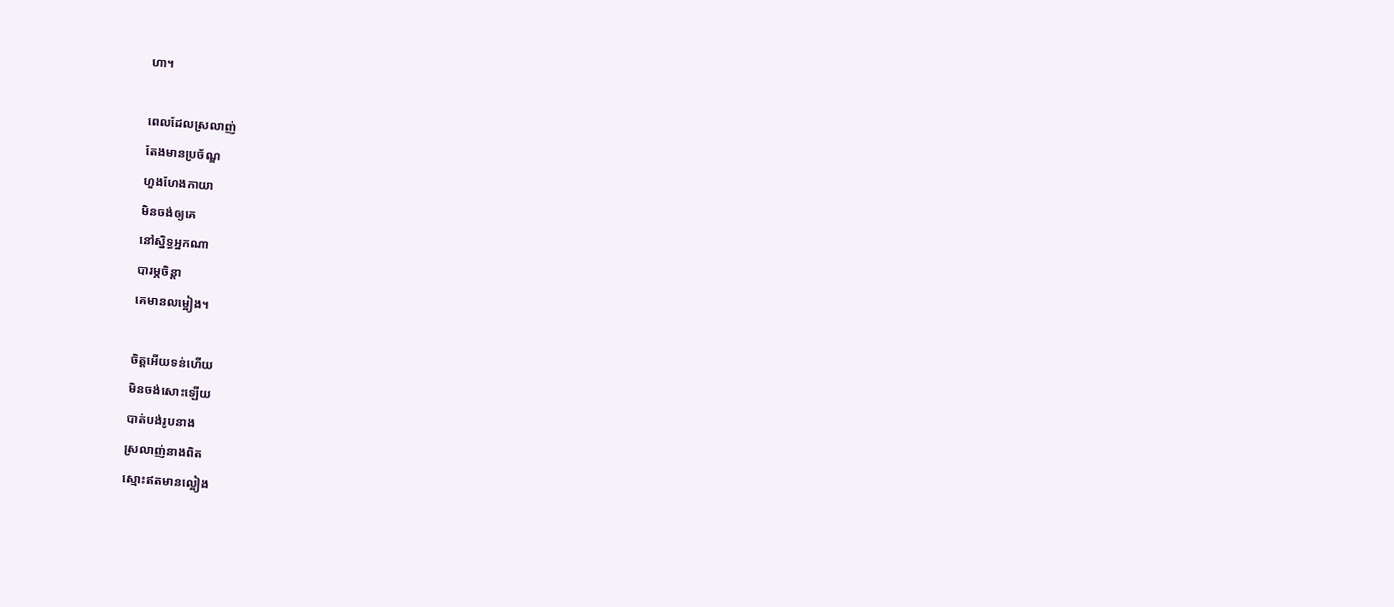ហា។

ពេលដែលស្រលាញ់
តែងមានប្រច័ណ្ឌ
ហួងហែងកាយា
មិនចង់ឲ្យគេ
នៅស្និទ្ធអ្នកណា
បារម្ភចិន្តា
គេមានលម្អៀង។

ចិត្តអើយទន់ហើយ
មិនចង់សោះឡើយ
បាត់បង់រូបនាង
ស្រលាញ់នាងពិត
ស្មោះឥតមានល្អៀង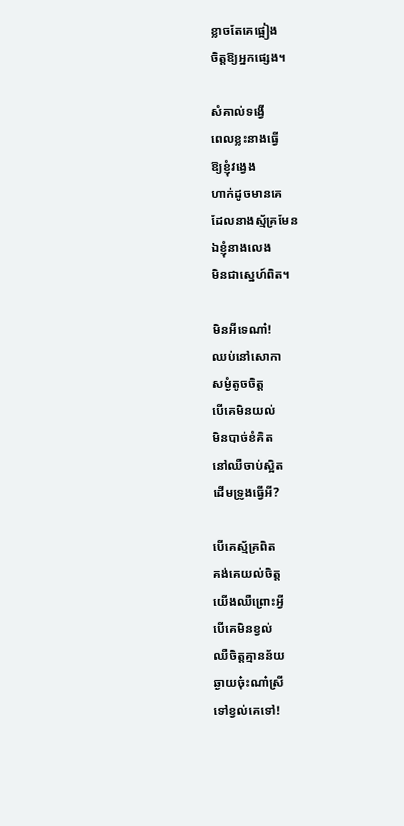ខ្លាចតែគេផ្អៀង
ចិត្តឱ្យអ្នកផ្សេង។

សំគាល់ទង្វើ
ពេលខ្លះនាងធ្វើ
ឱ្យខ្ញុំវង្វេង
ហាក់ដូចមានគេ
ដែលនាងស្ម័គ្រមែន
ឯខ្ញុំនាងលេង
មិនជាស្នេហ៍ពិត។

មិនអីទេណា៎!
ឈប់នៅសោកា
សម្ងំតូចចិត្ត
បើគេមិនយល់
មិនបាច់ខំគិត
នៅឈឺចាប់ស្អិត
ដើមទ្រូងធ្វើអី?

បើគេស្ម័គ្រពិត
គង់គេយល់ចិត្ត
យើងឈឺព្រោះអ្វី
បើគេមិនខ្វល់
ឈឺចិត្តគ្មានន័យ
ឆ្ងាយច៎ុះណា៎ស្រី
ទៅខ្វល់គេទៅ!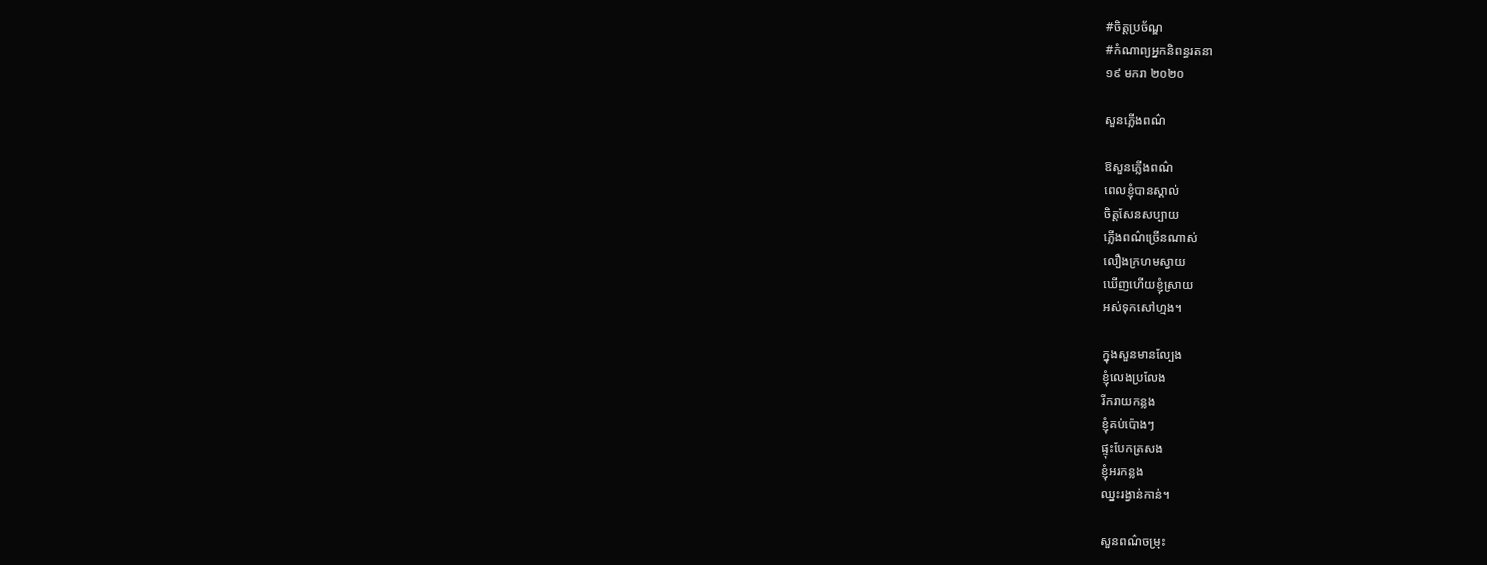#ចិត្តប្រច័ណ្ឌ
#កំណាព្យអ្នកនិពន្ធរតនា
១៩ មករា ២០២០

សួនភ្លើងពណ៌

ឱសួនភ្លើងពណ៌
ពេលខ្ញុំបានស្គាល់
ចិត្តសែនសប្បាយ
ភ្លើងពណ៌ច្រើនណាស់
លឿងក្រហមស្វាយ
ឃើញហើយខ្ញុំស្រាយ
អស់ទុកសៅហ្មង។

ក្នុងសួនមានល្បែង
ខ្ញុំលេងប្រលែង
រីករាយកន្លង
ខ្ញុំគប់ប៉ោងៗ
ផ្ទុះបែកត្រសង
ខ្ញុំអរកន្លង
ឈ្នះរង្វាន់កាន់។

សួនពណ៌ចម្រុះ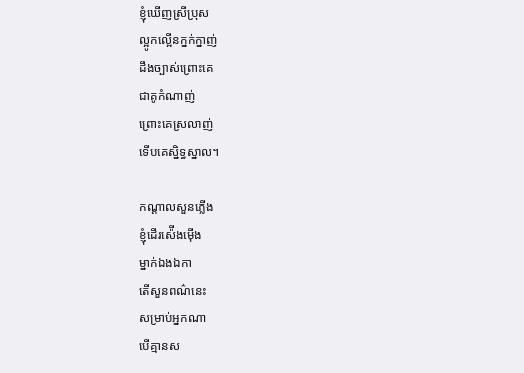ខ្ញុំឃើញស្រីប្រុស
ល្អូកល្អើនក្នក់ក្នាញ់
ដឹងច្បាស់ព្រោះគេ
ជាគូកំណាញ់
ព្រោះគេស្រលាញ់
ទើបគេស្និទ្ធស្នាល។

កណ្តាលសួនភ្លើង
ខ្ញុំដើរស៉ើងម៉ើង
ម្នាក់ឯងឯកា
តើសួនពណ៌នេះ
សម្រាប់អ្នកណា
បើគ្មានស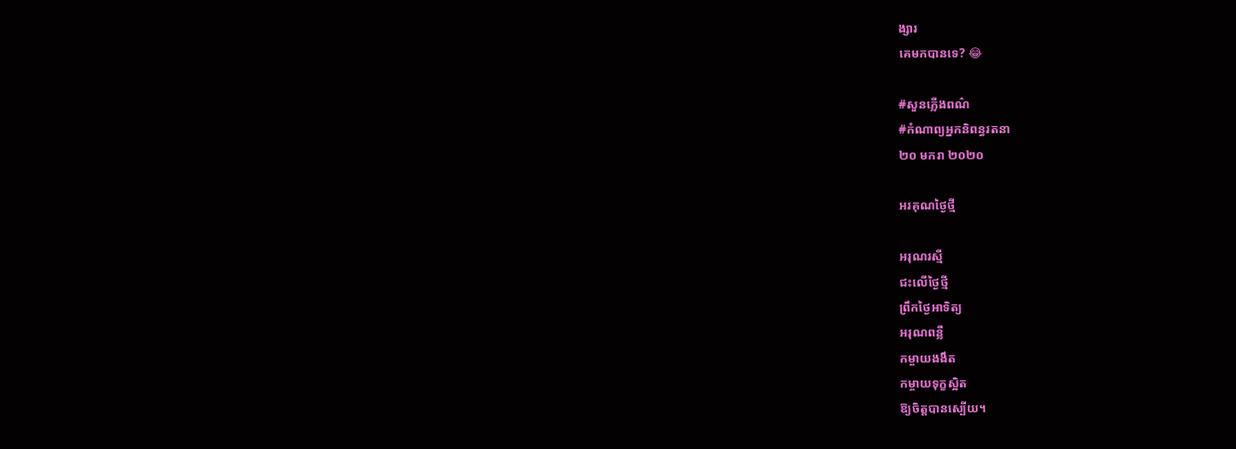ង្សារ
គេមកបានទេ? 😂

#សួនភ្លើងពណ៌
#កំណាព្យអ្នកនិពន្ធរតនា
២០ មករា ២០២០

អរគុណថ្ងៃថ្មី

អរុណរស្មី
ជះលើថ្ងៃថ្មី
ព្រឹកថ្ងៃអាទិត្យ
អរុណពន្លឺ
កម្ចាយងងឹត
កម្ចាយទុក្ខស្អិត
ឱ្យចិត្តបានស្បើយ។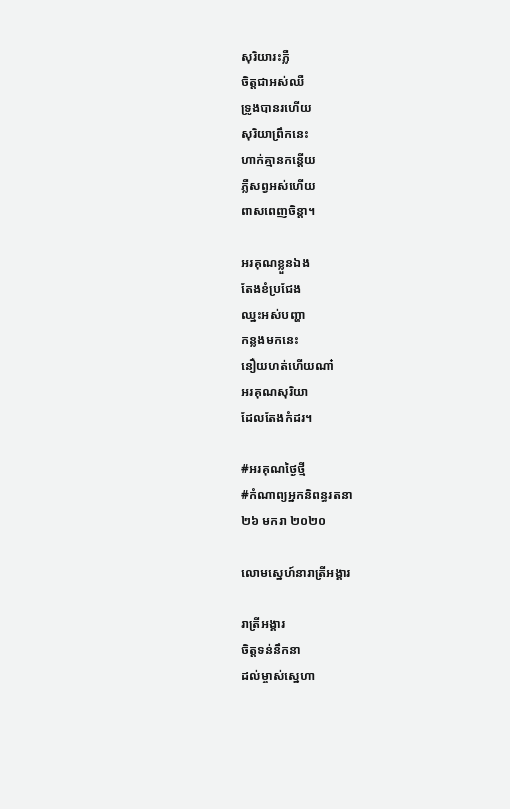សុរិយារះភ្លឺ
ចិត្តជាអស់ឈឺ
ទ្រូងបានរហើយ
សុរិយាព្រឹកនេះ
ហាក់គ្មានកន្តើយ
ភ្លឺសព្វអស់ហើយ
ពាសពេញចិន្តា។

អរគុណខ្លួនឯង
តែងខំប្រជែង
ឈ្នះអស់បញ្ហា
កន្លងមកនេះ
នឿយហត់ហើយណា៎
អរគុណសុរិយា
ដែលតែងកំដរ។

#អរគុណថ្ងៃថ្មី
#កំណាព្យអ្នកនិពន្ធរតនា
២៦ មករា ២០២០

លោមស្នេហ៍នារាត្រីអង្គារ

រាត្រីអង្គារ
ចិត្តទន់នឹកនា
ដល់ម្ចាស់ស្នេហា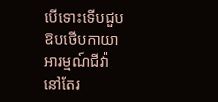បើទោះទើបជួប
ឱបថើបកាយា
អារម្មណ៍ជីវ៉ា
នៅតែរ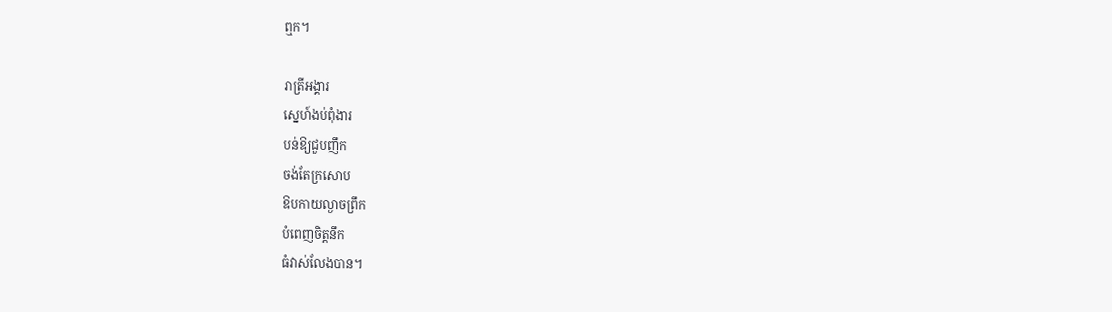ឮក។

រាត្រីអង្គារ
ស្នេហ៍ងប់ពុំងារ
បន់ឱ្យជួបញឹក
ចង់តែក្រសោប
ឱបកាយល្ងាចព្រឹក
បំពេញចិត្តនឹក
ធំវាស់លែងបាន។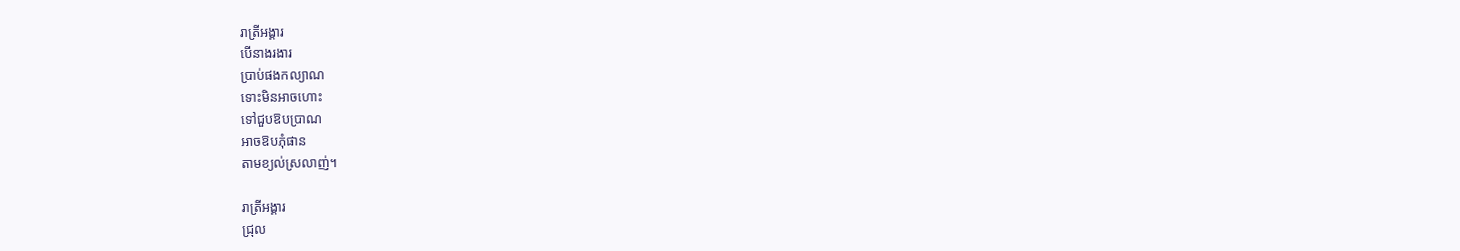រាត្រីអង្គារ
បើនាងរងារ
ប្រាប់ផងកល្យាណ
ទោះមិនអាចហោះ
ទៅជួបឱបប្រាណ
អាចឱបភុំផាន
តាមខ្យល់ស្រលាញ់។

រាត្រីអង្គារ
ជ្រុល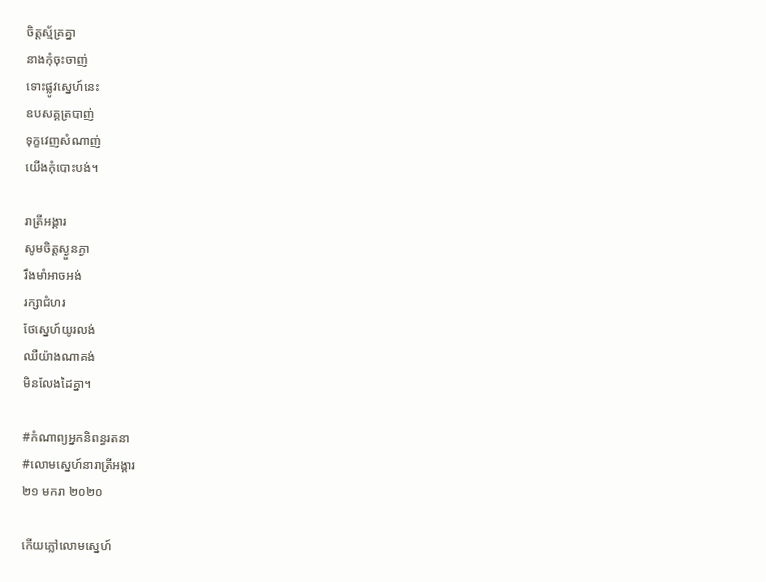ចិត្តស្ម័គ្រគ្នា
នាងកុំចុះចាញ់
ទោះផ្លូវស្នេហ៍នេះ
ឧបសគ្គត្របាញ់
ទុក្ខវេញសំណាញ់
យើងកុំបោះបង់។

រាត្រីអង្គារ
សូមចិត្តស្ងួនភ្ងា
រឹងមាំអាចអង់
រក្សាជំហរ
ថែស្នេហ៍យូរលង់
ឈឺយ៉ាងណាគង់
មិនលែងដៃគ្នា។

#កំណាព្យអ្នកនិពន្ធរតនា
#លោមស្នេហ៍នារាត្រីអង្គារ
២១ មករា ២០២០

កើយភ្លៅលោមស្នេហ៍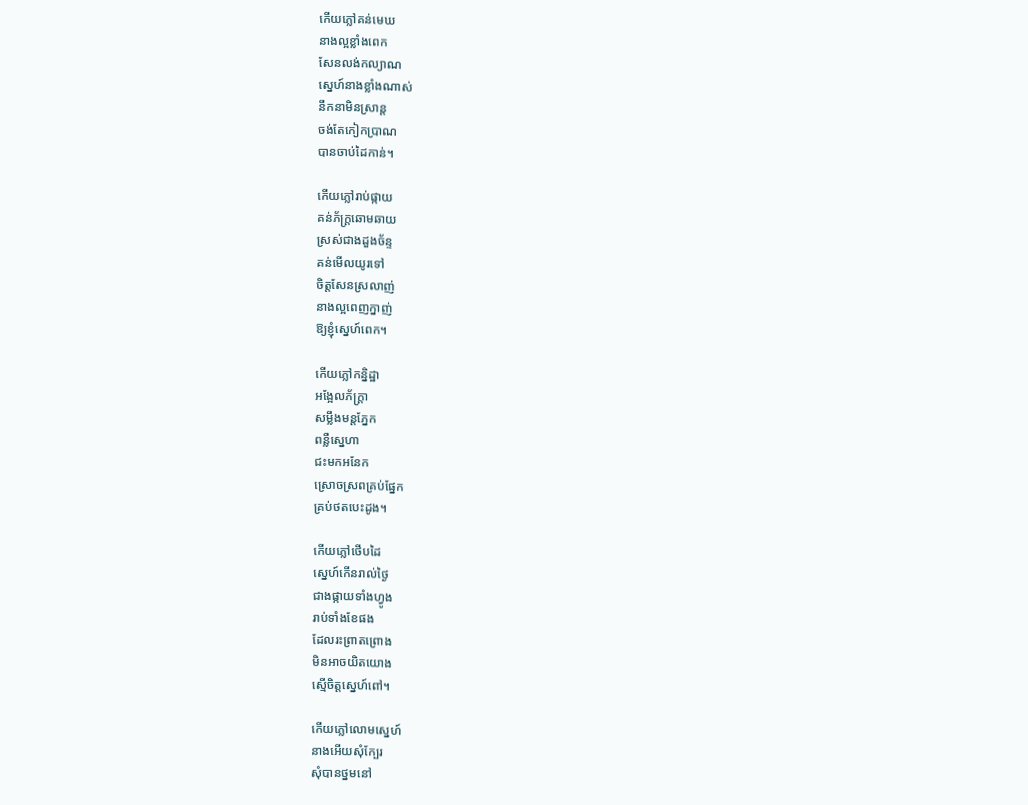កើយភ្លៅគន់មេឃ
នាងល្អខ្លាំងពេក
សែនលង់កល្យាណ
ស្នេហ៍នាងខ្លាំងណាស់
នឹកនាមិនស្រាន្ត
ចង់តែកៀកប្រាណ
បានចាប់ដៃកាន់។

កើយភ្លៅរាប់ផ្កាយ
គន់ភ័ក្ត្រឆោមឆាយ
ស្រស់ជាងដួងច័ន្ទ
គន់មើលយូរទៅ
ចិត្តសែនស្រលាញ់
នាងល្អពេញក្នាញ់
ឱ្យខ្ញុំស្នេហ៍ពេក។

កើយភ្លៅកន្និដ្ឋា
អង្អែលភ័ក្ត្រា
សម្លឹងមន្តភ្នែក
ពន្លឺស្នេហា
ជះមកអនែក
ស្រោចស្រពគ្រប់ផ្នែក
គ្រប់ថតបេះដូង។

កើយភ្លៅថើបដៃ
ស្នេហ៍កើនរាល់ថ្ងៃ
ជាងផ្កាយទាំងហ្វូង
រាប់ទាំងខែផង
ដែលរះព្រាតព្រោង
មិនអាចយិតយោង
ស្មើចិត្តស្នេហ៍ពៅ។

កើយភ្លៅលោមស្នេហ៍
នាងអើយសុំក្បែរ
សុំបានថ្នមនៅ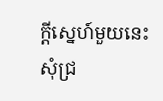ក្តីស្នេហ៍មួយនេះ
សុំជ្រ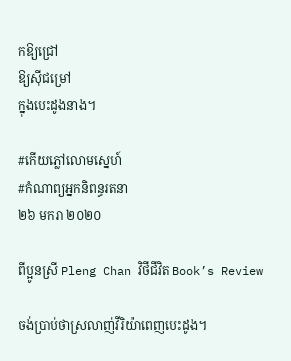កឱ្យជ្រៅ
ឱ្យស៊ីជម្រៅ
ក្នុងបេះដូងនាង។

#កើយភ្លៅលោមស្នេហ៍
#កំណាព្យអ្នកនិពន្ធរតនា
២៦ មករា ២០២០

ពីប្អូនស្រី Pleng Chan វិថីជីវិត Book’s Review

ចង់ប្រាប់ថាស្រលាញ់វីរិយ៉ាពេញបេះដូង។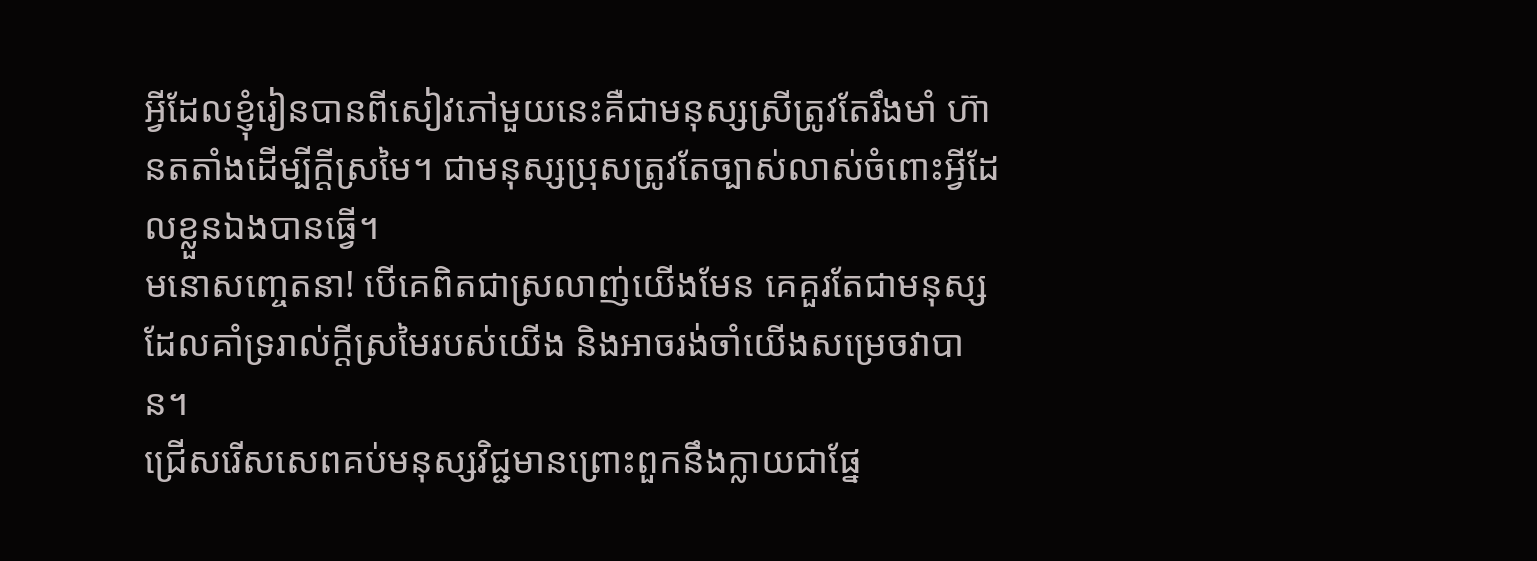អ្វីដែលខ្ញុំរៀនបានពីសៀវភៅមួយនេះគឺជាមនុស្សស្រីត្រូវតែរឹងមាំ ហ៊ានតតាំងដើម្បីក្ដីស្រមៃ។ ជាមនុស្សប្រុសត្រូវតែច្បាស់លាស់ចំពោះអ្វីដែលខ្លួនឯងបានធ្វើ។
មនោសញ្ចេតនា! បើគេពិតជាស្រលាញ់យើងមែន គេគួរតែជាមនុស្សដែលគាំទ្ររាល់ក្ដីស្រមៃរបស់យើង និងអាចរង់ចាំយើងសម្រេចវាបាន។
ជ្រើសរើសសេពគប់មនុស្សវិជ្ជមានព្រោះពួកនឹងក្លាយជាផ្នែ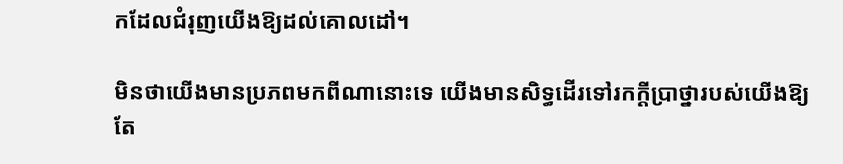កដែលជំរុញយើងឱ្យដល់គោលដៅ។

មិនថាយើងមានប្រភពមកពីណានោះទេ យើងមានសិទ្ធដើរទៅរកក្ដីប្រាថ្នារបស់យើងឱ្យតែ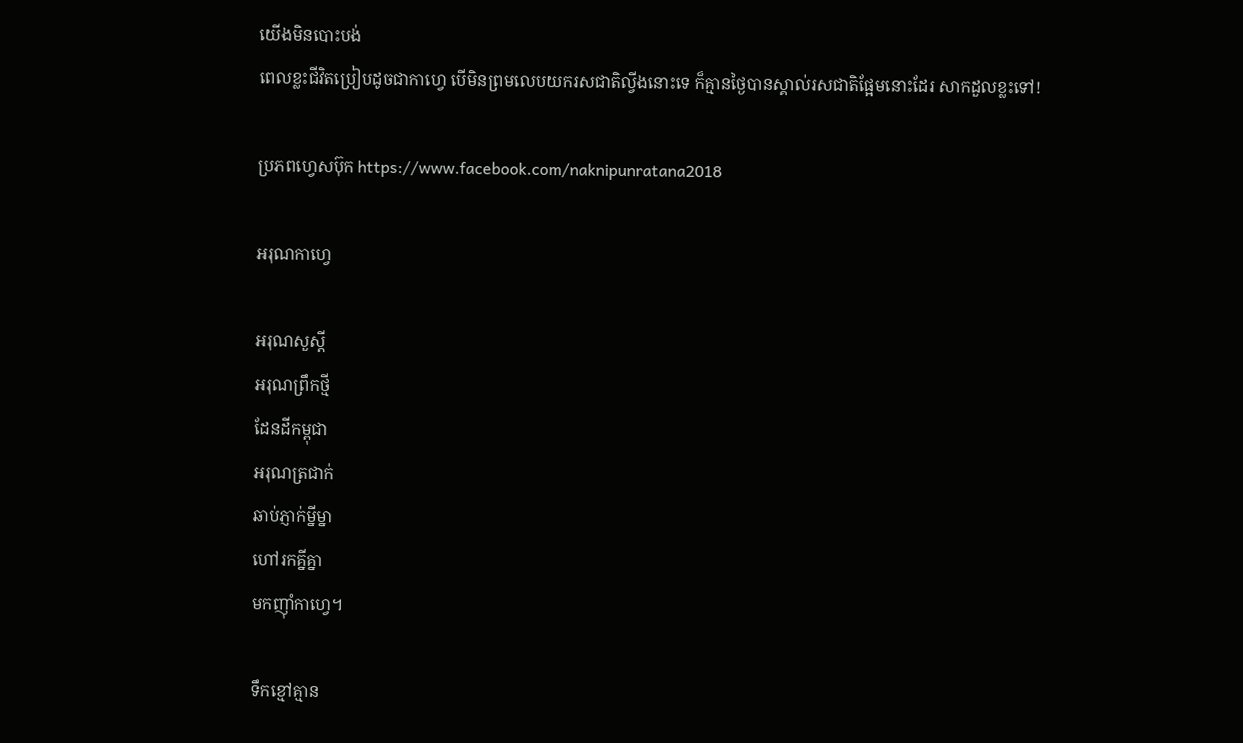យើងមិនបោះបង់
ពេលខ្លះជីវិតប្រៀបដូចជាកាហ្វេ បើមិនព្រមលេបយករសជាតិល្វីងនោះទេ ក៏គ្មានថ្ងៃបានស្គាល់រសជាតិផ្អែមនោះដែរ សាកដួលខ្លះទៅ!

ប្រភពហ្វេសប៊ុក https://www.facebook.com/naknipunratana2018

អរុណកាហ្វេ

អរុណសួស្តី
អរុណព្រឹកថ្មី
ដែនដីកម្ពុជា
អរុណត្រជាក់
ឆាប់ភ្ញាក់ម្នីម្នា
ហៅរកគ្នីគ្នា
មកញ៉ាំកាហ្វេ។

ទឹកខ្មៅគ្មាន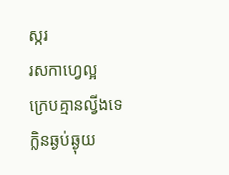ស្ករ
រសកាហ្វេល្អ
ក្រេបគ្មានល្វីងទេ
ក្លិនឆ្ងប់ឆ្ងុយ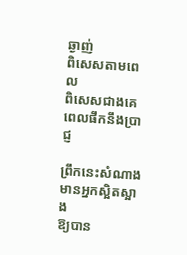ឆ្ងាញ់
ពិសេសតាមពេល
ពិសេសជាងគេ
ពេលផឹកនឹងប្រាជ្ញ

ព្រឹកនេះសំណាង
មានអ្នកស្អិតស្អាង
ឱ្យបាន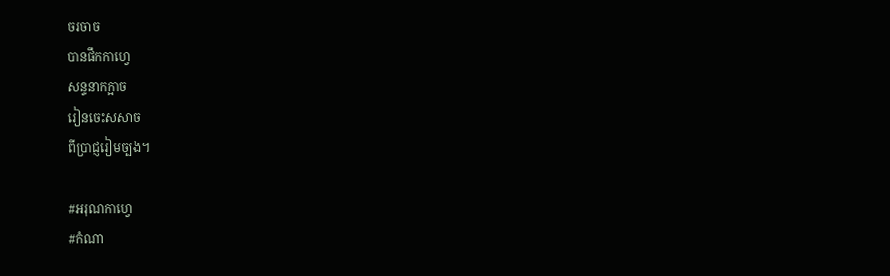ចរចាច
បានផឹកកាហ្វេ
សន្ទនាកក្អាច
រៀនចេះសសាច
ពីប្រាជ្ញរៀមច្បង។

#អរុណកាហ្វេ
#កំណា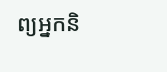ព្យអ្នកនិ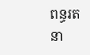ពន្ធរតនា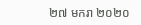២៧ មករា ២០២០